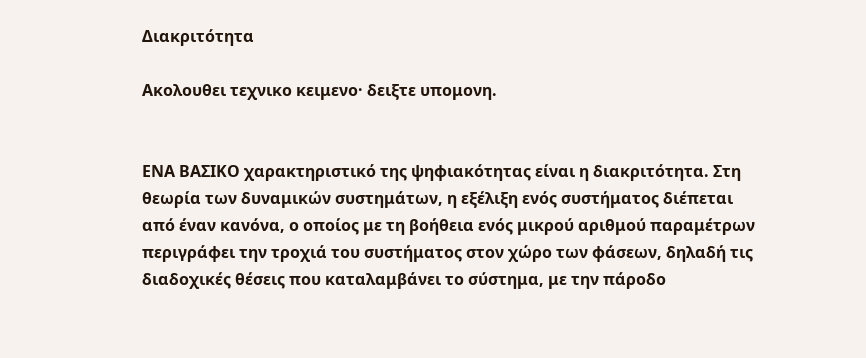Διακριτότητα

Ακολουθει τεχνικο κειμενο· δειξτε υπομονη.


ΕΝΑ ΒΑΣΙΚΟ χαρακτηριστικό της ψηφιακότητας είναι η διακριτότητα. Στη θεωρία των δυναμικών συστημάτων, η εξέλιξη ενός συστήματος διέπεται από έναν κανόνα, ο οποίος με τη βοήθεια ενός μικρού αριθμού παραμέτρων περιγράφει την τροχιά του συστήματος στον χώρο των φάσεων, δηλαδή τις διαδοχικές θέσεις που καταλαμβάνει το σύστημα, με την πάροδο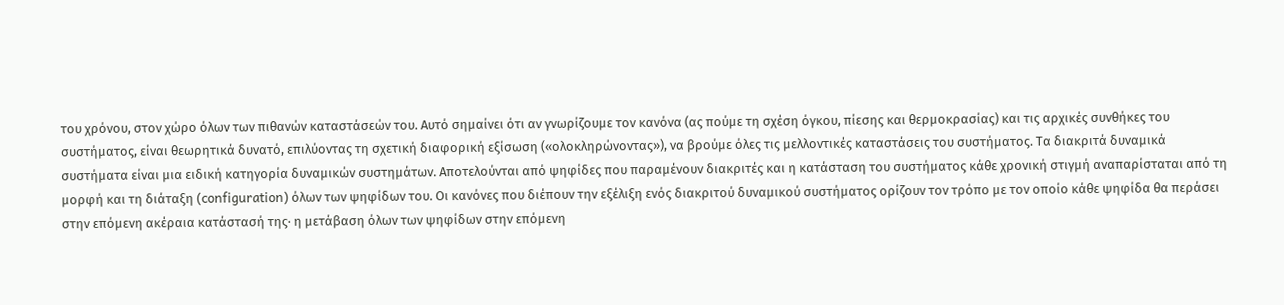του χρόνου, στον χώρο όλων των πιθανών καταστάσεών του. Αυτό σημαίνει ότι αν γνωρίζουμε τον κανόνα (ας πούμε τη σχέση όγκου, πίεσης και θερμοκρασίας) και τις αρχικές συνθήκες του συστήματος, είναι θεωρητικά δυνατό, επιλύοντας τη σχετική διαφορική εξίσωση («ολοκληρώνοντας»), να βρούμε όλες τις μελλοντικές καταστάσεις του συστήματος. Τα διακριτά δυναμικά συστήματα είναι μια ειδική κατηγορία δυναμικών συστημάτων. Αποτελούνται από ψηφίδες που παραμένουν διακριτές και η κατάσταση του συστήματος κάθε χρονική στιγμή αναπαρίσταται από τη μορφή και τη διάταξη (configuration) όλων των ψηφίδων του. Οι κανόνες που διέπουν την εξέλιξη ενός διακριτού δυναμικού συστήματος ορίζουν τον τρόπο με τον οποίο κάθε ψηφίδα θα περάσει στην επόμενη ακέραια κατάστασή της· η μετάβαση όλων των ψηφίδων στην επόμενη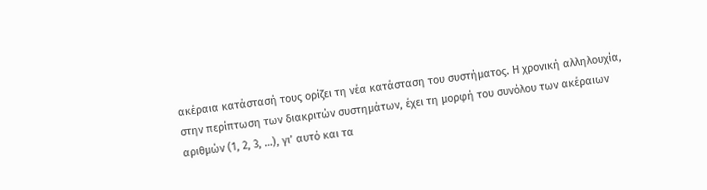ακέραια κατάστασή τους ορίζει τη νέα κατάσταση του συστήματος. Η χρονική αλληλουχία, στην περίπτωση των διακριτών συστημάτων, έχει τη μορφή του συνόλου των ακέραιων αριθμών (1, 2, 3, …), γι’ αυτό και τα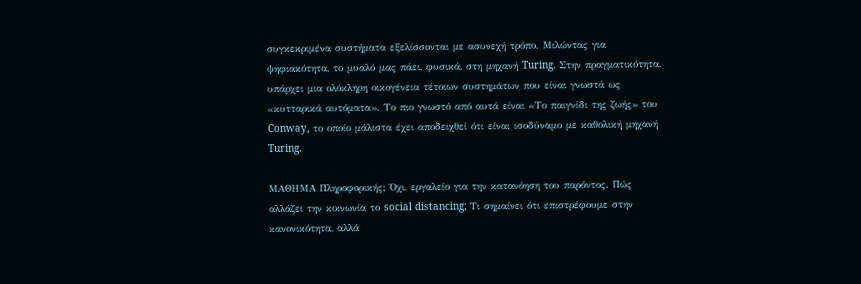συγκεκριμένα συστήματα εξελίσσονται με ασυνεχή τρόπο. Μιλώντας για ψηφιακότητα, το μυαλό μας πάει, φυσικά, στη μηχανή Turing. Στην πραγματικότητα, υπάρχει μια ολόκληρη οικογένεια τέτοιων συστημάτων που είναι γνωστά ως «κυτταρικά αυτόματα». Το πιο γνωστό από αυτά είναι «Το παιγνίδι της ζωής» του Conway, το οποίο μάλιστα έχει αποδειχθεί ότι είναι ισοδύναμο με καθολική μηχανή Turing.

ΜΑΘΗΜΑ Πληροφορικής; Όχι, εργαλείο για την κατανόηση του παρόντος. Πώς αλλάζει την κοινωνία το social distancing; Τι σημαίνει ότι επιστρέφουμε στην κανονικότητα, αλλά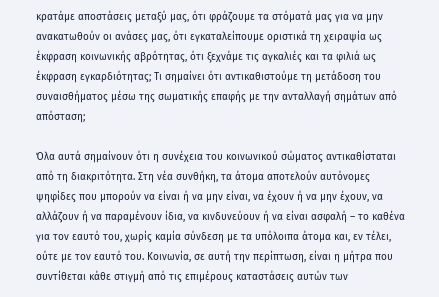κρατάμε αποστάσεις μεταξύ μας, ότι φράζουμε τα στόματά μας για να μην ανακατωθούν οι ανάσες μας, ότι εγκαταλείπουμε οριστικά τη χειραψία ως έκφραση κοινωνικής αβρότητας, ότι ξεχνάμε τις αγκαλιές και τα φιλιά ως έκφραση εγκαρδιότητας; Τι σημαίνει ότι αντικαθιστούμε τη μετάδοση του συναισθήματος μέσω της σωματικής επαφής με την ανταλλαγή σημάτων από απόσταση;

Όλα αυτά σημαίνουν ότι η συνέχεια του κοινωνικού σώματος αντικαθίσταται από τη διακριτότητα. Στη νέα συνθήκη, τα άτομα αποτελούν αυτόνομες ψηφίδες που μπορούν να είναι ή να μην είναι, να έχουν ή να μην έχουν, να αλλάζουν ή να παραμένουν ίδια, να κινδυνεύουν ή να είναι ασφαλή – το καθένα για τον εαυτό του, χωρίς καμία σύνδεση με τα υπόλοιπα άτομα και, εν τέλει, ούτε με τον εαυτό του. Κοινωνία, σε αυτή την περίπτωση, είναι η μήτρα που συντίθεται κάθε στιγμή από τις επιμέρους καταστάσεις αυτών των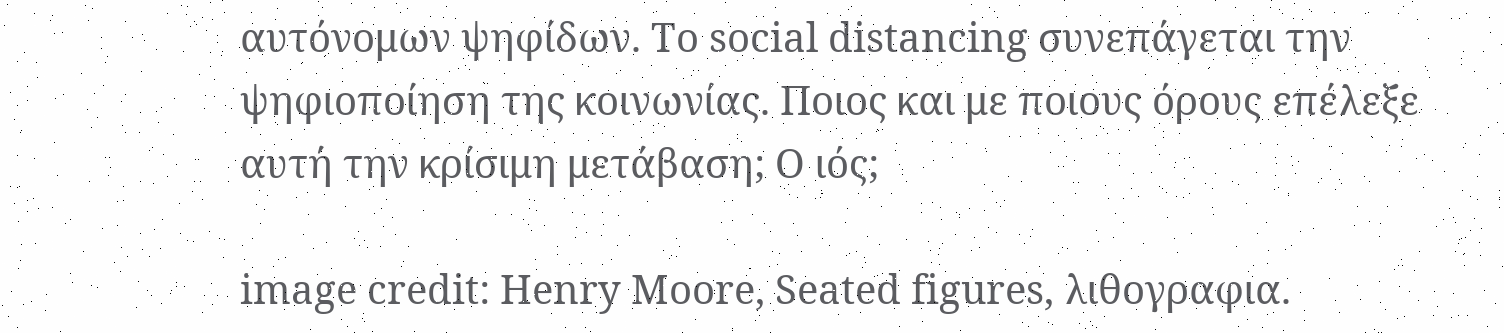αυτόνομων ψηφίδων. Το social distancing συνεπάγεται την ψηφιοποίηση της κοινωνίας. Ποιος και με ποιους όρους επέλεξε αυτή την κρίσιμη μετάβαση; Ο ιός;

image credit: Henry Moore, Seated figures, λιθογραφια.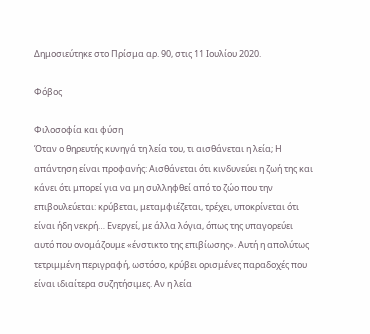Δημοσιεύτηκε στο Πρίσμα αρ. 90, στις 11 Ιουλίου 2020.

Φόβος

Φιλοσοφία και φύση
Όταν ο θηρευτής κυνηγά τη λεία του, τι αισθάνεται η λεία; Η απάντηση είναι προφανής: Αισθάνεται ότι κινδυνεύει η ζωή της και κάνει ότι μπορεί για να μη συλληφθεί από το ζώο που την επιβουλεύεται: κρύβεται, μεταμφιέζεται, τρέχει, υποκρίνεται ότι είναι ήδη νεκρή… Ενεργεί, με άλλα λόγια, όπως της υπαγορεύει αυτό που ονομάζουμε «ένστικτο της επιβίωσης». Αυτή η απολύτως τετριμμένη περιγραφή, ωστόσο, κρύβει ορισμένες παραδοχές που είναι ιδιαίτερα συζητήσιμες. Αν η λεία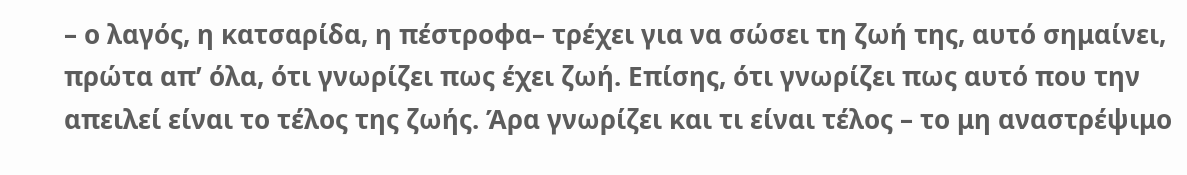– ο λαγός, η κατσαρίδα, η πέστροφα– τρέχει για να σώσει τη ζωή της, αυτό σημαίνει, πρώτα απ’ όλα, ότι γνωρίζει πως έχει ζωή. Επίσης, ότι γνωρίζει πως αυτό που την απειλεί είναι το τέλος της ζωής. Άρα γνωρίζει και τι είναι τέλος – το μη αναστρέψιμο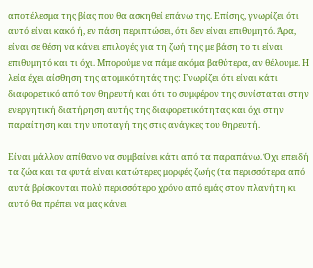αποτέλεσμα της βίας που θα ασκηθεί επάνω της. Επίσης, γνωρίζει ότι αυτό είναι κακό ή, εν πάση περιπτώσει, ότι δεν είναι επιθυμητό. Άρα, είναι σε θέση να κάνει επιλογές για τη ζωή της με βάση το τι είναι επιθυμητό και τι όχι. Μπορούμε να πάμε ακόμα βαθύτερα, αν θέλουμε. Η λεία έχει αίσθηση της ατομικότητάς της: Γνωρίζει ότι είναι κάτι διαφορετικό από τον θηρευτή και ότι το συμφέρον της συνίσταται στην ενεργητική διατήρηση αυτής της διαφορετικότητας και όχι στην παραίτηση και την υποταγή της στις ανάγκες του θηρευτή.

Είναι μάλλον απίθανο να συμβαίνει κάτι από τα παραπάνω. Όχι επειδή τα ζώα και τα φυτά είναι κατώτερες μορφές ζωής (τα περισσότερα από αυτά βρίσκονται πολύ περισσότερο χρόνο από εμάς στον πλανήτη κι αυτό θα πρέπει να μας κάνει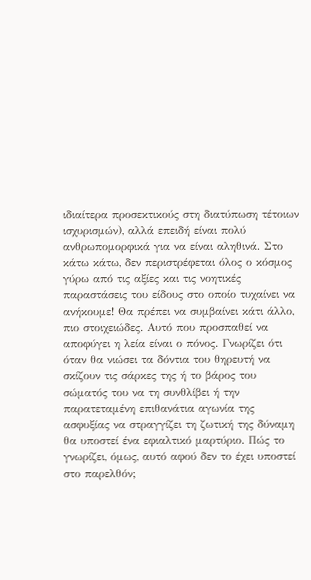ιδιαίτερα προσεκτικούς στη διατύπωση τέτοιων ισχυρισμών), αλλά επειδή είναι πολύ ανθρωπομορφικά για να είναι αληθινά. Στο κάτω κάτω, δεν περιστρέφεται όλος ο κόσμος γύρω από τις αξίες και τις νοητικές παραστάσεις του είδους στο οποίο τυχαίνει να ανήκουμε! Θα πρέπει να συμβαίνει κάτι άλλο, πιο στοιχειώδες. Αυτό που προσπαθεί να αποφύγει η λεία είναι ο πόνος. Γνωρίζει ότι όταν θα νιώσει τα δόντια του θηρευτή να σκίζουν τις σάρκες της ή το βάρος του σώματός του να τη συνθλίβει ή την παρατεταμένη επιθανάτια αγωνία της ασφυξίας να στραγγίζει τη ζωτική της δύναμη θα υποστεί ένα εφιαλτικό μαρτύριο. Πώς το γνωρίζει, όμως, αυτό αφού δεν το έχει υποστεί στο παρελθόν;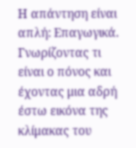Η απάντηση είναι απλή: Επαγωγικά. Γνωρίζοντας τι είναι ο πόνος και έχοντας μια αδρή έστω εικόνα της κλίμακας του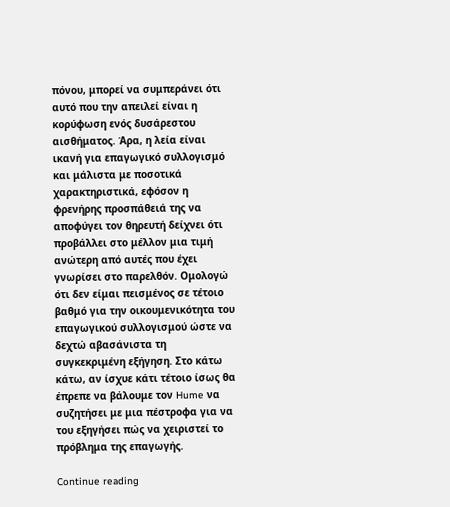πόνου, μπορεί να συμπεράνει ότι αυτό που την απειλεί είναι η κορύφωση ενός δυσάρεστου αισθήματος. Άρα, η λεία είναι ικανή για επαγωγικό συλλογισμό και μάλιστα με ποσοτικά χαρακτηριστικά, εφόσον η φρενήρης προσπάθειά της να αποφύγει τον θηρευτή δείχνει ότι προβάλλει στο μέλλον μια τιμή ανώτερη από αυτές που έχει γνωρίσει στο παρελθόν. Ομολογώ ότι δεν είμαι πεισμένος σε τέτοιο βαθμό για την οικουμενικότητα του επαγωγικού συλλογισμού ώστε να δεχτώ αβασάνιστα τη συγκεκριμένη εξήγηση. Στο κάτω κάτω, αν ίσχυε κάτι τέτοιο ίσως θα έπρεπε να βάλουμε τον Hume να συζητήσει με μια πέστροφα για να του εξηγήσει πώς να χειριστεί το πρόβλημα της επαγωγής.

Continue reading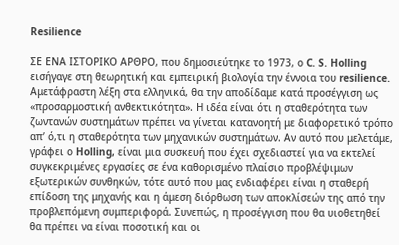Resilience

ΣΕ ΕΝΑ ΙΣΤΟΡΙΚΟ ΑΡΘΡΟ, που δημοσιεύτηκε το 1973, ο C. S. Holling εισήγαγε στη θεωρητική και εμπειρική βιολογία την έννοια του resilience. Αμετάφραστη λέξη στα ελληνικά, θα την αποδίδαμε κατά προσέγγιση ως «προσαρμοστική ανθεκτικότητα». Η ιδέα είναι ότι η σταθερότητα των ζωντανών συστημάτων πρέπει να γίνεται κατανοητή με διαφορετικό τρόπο απ’ ό,τι η σταθερότητα των μηχανικών συστημάτων. Αν αυτό που μελετάμε, γράφει ο Holling, είναι μια συσκευή που έχει σχεδιαστεί για να εκτελεί συγκεκριμένες εργασίες σε ένα καθορισμένο πλαίσιο προβλέψιμων εξωτερικών συνθηκών, τότε αυτό που μας ενδιαφέρει είναι η σταθερή επίδοση της μηχανής και η άμεση διόρθωση των αποκλίσεών της από την προβλεπόμενη συμπεριφορά. Συνεπώς, η προσέγγιση που θα υιοθετηθεί θα πρέπει να είναι ποσοτική και οι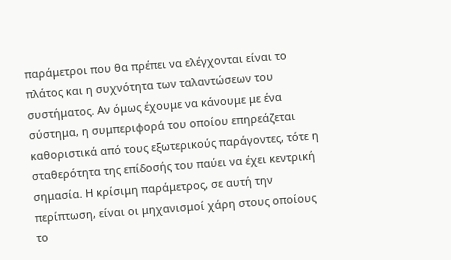παράμετροι που θα πρέπει να ελέγχονται είναι το πλάτος και η συχνότητα των ταλαντώσεων του συστήματος. Αν όμως έχουμε να κάνουμε με ένα σύστημα, η συμπεριφορά του οποίου επηρεάζεται καθοριστικά από τους εξωτερικούς παράγοντες, τότε η σταθερότητα της επίδοσής του παύει να έχει κεντρική σημασία. Η κρίσιμη παράμετρος, σε αυτή την περίπτωση, είναι οι μηχανισμοί χάρη στους οποίους το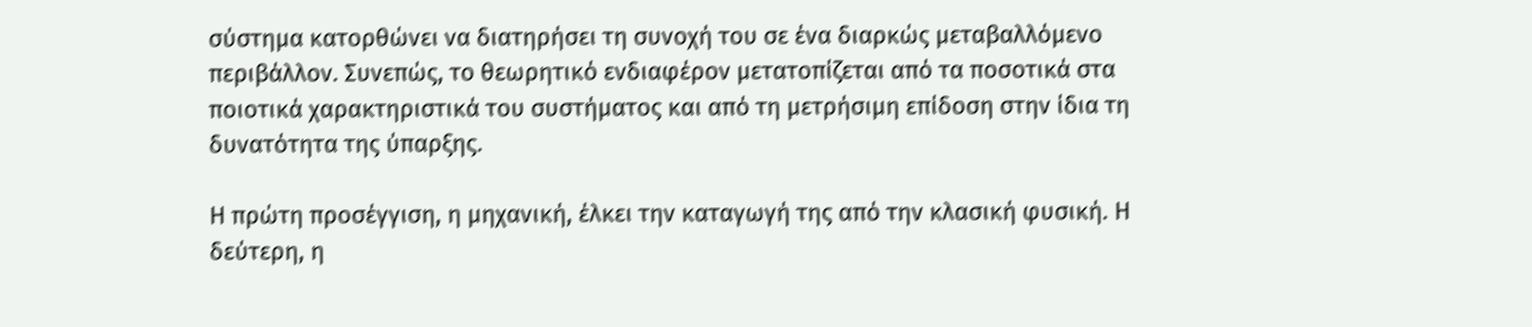σύστημα κατορθώνει να διατηρήσει τη συνοχή του σε ένα διαρκώς μεταβαλλόμενο περιβάλλον. Συνεπώς, το θεωρητικό ενδιαφέρον μετατοπίζεται από τα ποσοτικά στα ποιοτικά χαρακτηριστικά του συστήματος και από τη μετρήσιμη επίδοση στην ίδια τη δυνατότητα της ύπαρξης.

Η πρώτη προσέγγιση, η μηχανική, έλκει την καταγωγή της από την κλασική φυσική. Η δεύτερη, η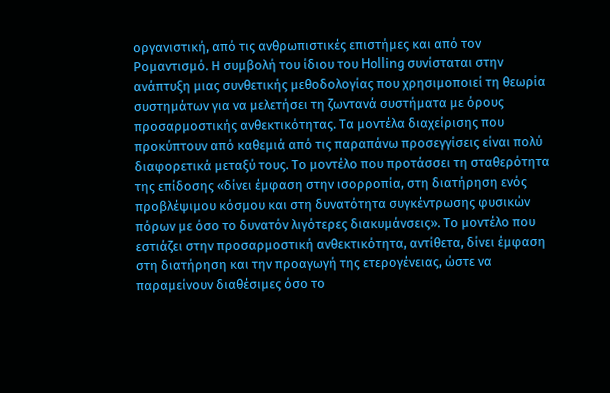οργανιστική, από τις ανθρωπιστικές επιστήμες και από τον Ρομαντισμό. Η συμβολή του ίδιου του Holling συνίσταται στην ανάπτυξη μιας συνθετικής μεθοδολογίας που χρησιμοποιεί τη θεωρία συστημάτων για να μελετήσει τη ζωντανά συστήματα με όρους προσαρμοστικής ανθεκτικότητας. Τα μοντέλα διαχείρισης που προκύπτουν από καθεμιά από τις παραπάνω προσεγγίσεις είναι πολύ διαφορετικά μεταξύ τους. Το μοντέλο που προτάσσει τη σταθερότητα της επίδοσης «δίνει έμφαση στην ισορροπία, στη διατήρηση ενός προβλέψιμου κόσμου και στη δυνατότητα συγκέντρωσης φυσικών πόρων με όσο το δυνατόν λιγότερες διακυμάνσεις». Το μοντέλο που εστιάζει στην προσαρμοστική ανθεκτικότητα, αντίθετα, δίνει έμφαση στη διατήρηση και την προαγωγή της ετερογένειας, ώστε να παραμείνουν διαθέσιμες όσο το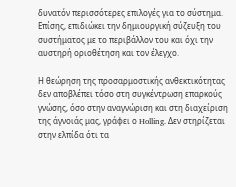δυνατόν περισσότερες επιλογές για το σύστημα. Επίσης, επιδιώκει την δημιουργική σύζευξη του συστήματος με το περιβάλλον του και όχι την αυστηρή οριοθέτηση και τον έλεγχο.

Η θεώρηση της προσαρμοστικής ανθεκτικότητας δεν αποβλέπει τόσο στη συγκέντρωση επαρκούς γνώσης, όσο στην αναγνώριση και στη διαχείριση της άγνοιάς μας, γράφει ο Holling. Δεν στηρίζεται στην ελπίδα ότι τα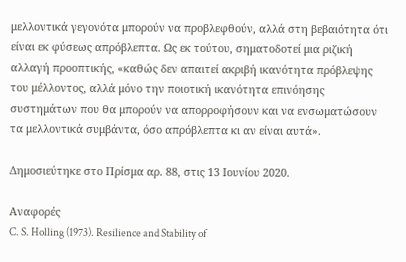μελλοντικά γεγονότα μπορούν να προβλεφθούν, αλλά στη βεβαιότητα ότι είναι εκ φύσεως απρόβλεπτα. Ως εκ τούτου, σηματοδοτεί μια ριζική αλλαγή προοπτικής, «καθώς δεν απαιτεί ακριβή ικανότητα πρόβλεψης του μέλλοντος, αλλά μόνο την ποιοτική ικανότητα επινόησης συστημάτων που θα μπορούν να απορροφήσουν και να ενσωματώσουν τα μελλοντικά συμβάντα, όσο απρόβλεπτα κι αν είναι αυτά».

Δημοσιεύτηκε στο Πρίσμα αρ. 88, στις 13 Ιουνίου 2020.

Αναφορές
C. S. Holling (1973). Resilience and Stability of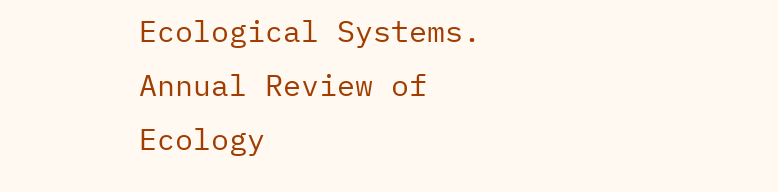Ecological Systems. Annual Review of Ecology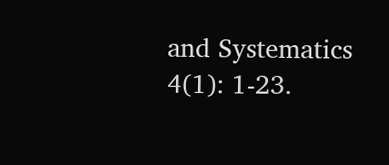and Systematics 4(1): 1-23.